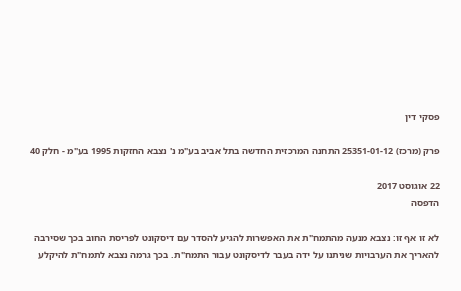פסקי דין

פרק (מרכז) 25351-01-12 התחנה המרכזית החדשה בתל אביב בע"מ נ' נצבא החזקות 1995 בע"מ - חלק 40

22 אוגוסט 2017
הדפסה

לא זו אף זו: נצבא מנעה מהתמח"ת את האפשרות להגיע להסדר עם דיסקונט לפריסת החוב בכך שסירבה להאריך את הערבויות שניתנו על ידה בעבר לדיסקונט עבור התמח"ת. בכך גרמה נצבא לתמח"ת להיקלע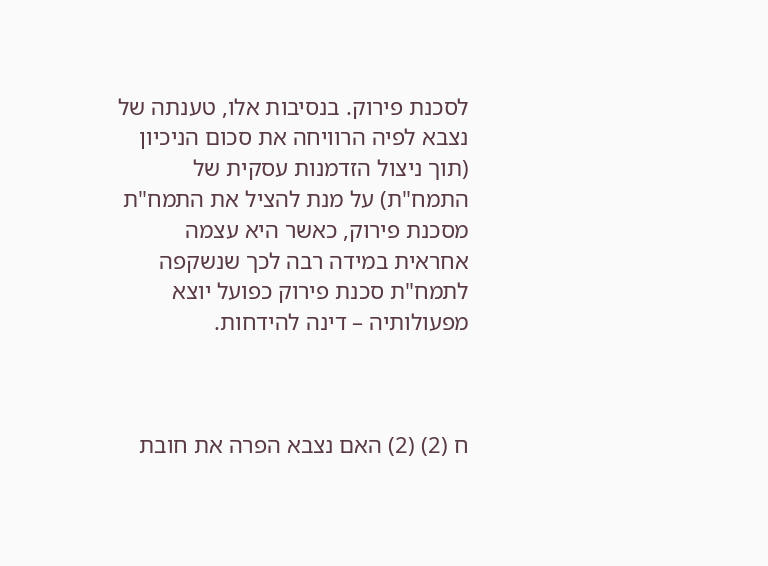לסכנת פירוק. בנסיבות אלו, טענתה של נצבא לפיה הרוויחה את סכום הניכיון (תוך ניצול הזדמנות עסקית של התמח"ת) על מנת להציל את התמח"ת מסכנת פירוק, כאשר היא עצמה אחראית במידה רבה לכך שנשקפה לתמח"ת סכנת פירוק כפועל יוצא מפעולותיה – דינה להידחות.



ח (2) (2) האם נצבא הפרה את חובת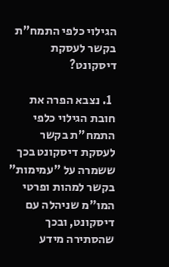הגילוי כלפי התמח"ת בקשר לעסקת דיסקונט?

  1. נצבא הפרה את חובת הגילוי כלפי התמח"ת בקשר לעסקת דיסקונט בכך ששמרה על "עמימות" בקשר למהות ופרטי המו"מ שניהלה עם דיסקונט, ובכך שהסתירה מידע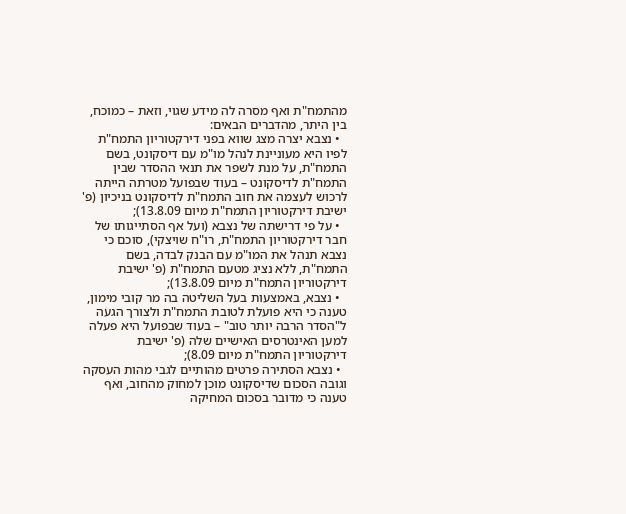מהתמח"ת ואף מסרה לה מידע שגוי, וזאת – כמוכח, בין היתר, מהדברים הבאים:
  • נצבא יצרה מצג שווא בפני דירקטוריון התמח"ת לפיו היא מעוניינת לנהל מו"מ עם דיסקונט, בשם התמח"ת, על מנת לשפר את תנאי ההסדר שבין התמח"ת לדיסקונט – בעוד שבפועל מטרתה הייתה לרכוש לעצמה את חוב התמח"ת לדיסקונט בניכיון (פ' ישיבת דירקטוריון התמח"ת מיום 13.8.09);
  • על פי דרישתה של נצבא (ועל אף הסתייגותו של חבר דירקטוריון התמח"ת, רו"ח שויצקי), סוכם כי נצבא תנהל את המו"מ עם הבנק לבדה, בשם התמח"ת, ללא נציג מטעם התמח"ת (פ' ישיבת דירקטוריון התמח"ת מיום 13.8.09);
  • נצבא, באמצעות בעל השליטה בה מר קובי מימון, טענה כי היא פועלת לטובת התמח"ת ולצורך הגעה ל"הסדר הרבה יותר טוב" – בעוד שבפועל היא פעלה למען האינטרסים האישיים שלה (פ' ישיבת דירקטוריון התמח"ת מיום 8.09);
  • נצבא הסתירה פרטים מהותיים לגבי מהות העסקה וגובה הסכום שדיסקונט מוכן למחוק מהחוב, ואף טענה כי מדובר בסכום המחיקה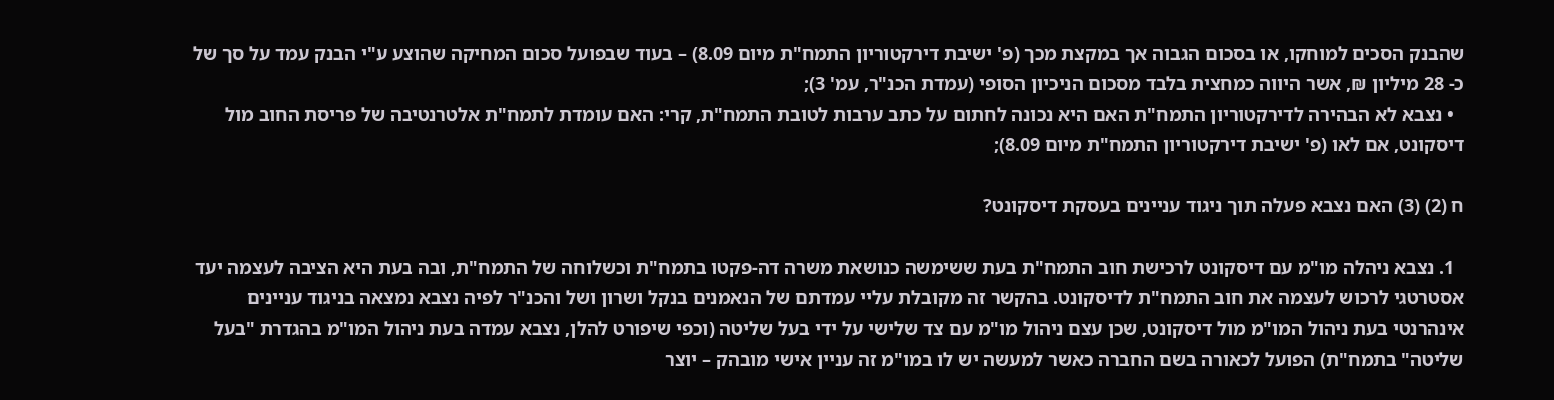שהבנק הסכים למוחקו, או בסכום הגבוה אך במקצת מכך (פ' ישיבת דירקטוריון התמח"ת מיום 8.09) – בעוד שבפועל סכום המחיקה שהוצע ע"י הבנק עמד על סך של כ- 28 מיליון ₪, אשר היווה כמחצית בלבד מסכום הניכיון הסופי (עמדת הכנ"ר, עמ' 3);
  • נצבא לא הבהירה לדירקטוריון התמח"ת האם היא נכונה לחתום על כתב ערבות לטובת התמח"ת, קרי: האם עומדת לתמח"ת אלטרנטיבה של פריסת החוב מול דיסקונט, אם לאו (פ' ישיבת דירקטוריון התמח"ת מיום 8.09);

ח (2) (3) האם נצבא פעלה תוך ניגוד עניינים בעסקת דיסקונט?

  1. נצבא ניהלה מו"מ עם דיסקונט לרכישת חוב התמח"ת בעת ששימשה כנושאת משרה דה-פקטו בתמח"ת וכשלוחה של התמח"ת, ובה בעת היא הציבה לעצמה יעד אסטרטגי לרכוש לעצמה את חוב התמח"ת לדיסקונט. בהקשר זה מקובלת עליי עמדתם של הנאמנים בנקל ושרון ושל והכנ"ר לפיה נצבא נמצאה בניגוד עניינים אינהרנטי בעת ניהול המו"מ מול דיסקונט, שכן עצם ניהול מו"מ עם צד שלישי על ידי בעל שליטה (וכפי שיפורט להלן, נצבא עמדה בעת ניהול המו"מ בהגדרת "בעל שליטה" בתמח"ת) הפועל לכאורה בשם החברה כאשר למעשה יש לו במו"מ זה עניין אישי מובהק – יוצר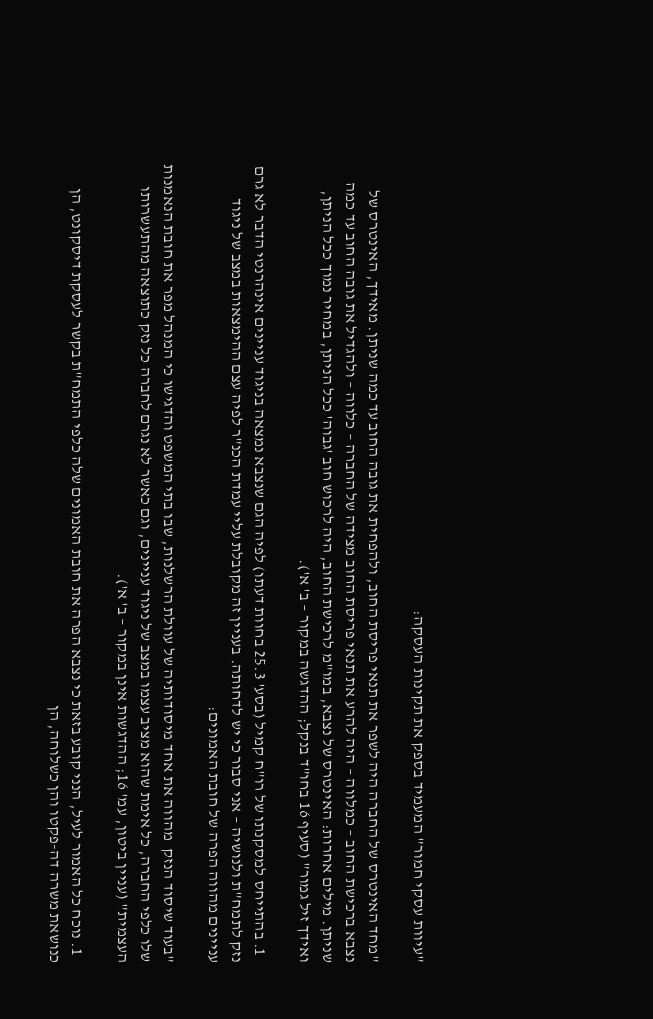"עיוות עסקי חמור" המעמיד בספק את תקינות העסקה:

"מחד האינטרס של החברה היה לשפר את תנאי פריסת החוב, ולהפחית את גובה החוב עד כמה שניתן. מאידך, האינטרס של נצבא ברכישת החוב – כמלווה – היה להרע את תנאי פריסת החוב מצידה של החברה – כלווה – ולהגדיל את גובה החוב עד כמה שניתן. מילים אחרות: האינטרס של נצבא, במו"מ לרכישת החוב, היה לרכוש חוב 'גבוה' ככל הניתן, במחיר נמוך ככל הניתן, ואידך זיל גמור" (סעיף 16 בחו"ד בנקל; ההדגשה במקור – ב' א').

  1. בהתייחס למסקנתו של רו"ח קמיל (בסע' 25.3 בחוות דעתו) לפיה הגם שנצבא נמצאה בניגוד עניינים אינהרנטי הדבר לא גרם נזק לתמח"ת ולנושיה – אני סבור כי יש לדחותה. בעניין זה מקובלת עליי עמדת הכנ"ר לפיה עצם ההימצאות במצב של ניגוד עניינים מהווה הפרה של חובת האמונים:

"בעוד שיסוד הנזק  מהווה את אחד מיסודותיה של עוולת הרשלנות, שבו בתי המשפט והדגישו כי המנהל מפר את חובת הנאמנות שלו כלפי החברה, כל אימת שהוא מציב עצמו במצב של ניגוד עניינים, וגם כאשר לא נגרם לחברה כל נזק כתוצאה מהתעשרותו העצמית" (עניין ביטון, עמ' 16; ההדגשות אינן במקור – ב' א').

  1. נוכח כל האמור לעיל, הנני קובע בזאת כי נצבא הפרה את חובת האמונים שלה כלפי התמח"ת בקשר לעסקת דיסקונט, הן כנושאת משרה דה-פקטו והן כשלוחה, הן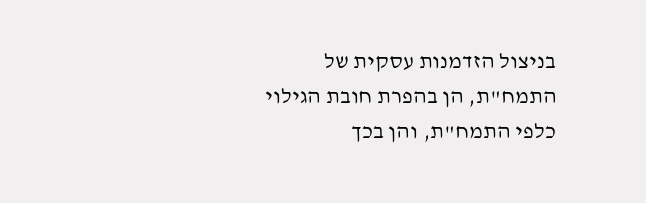בניצול הזדמנות עסקית של התמח"ת, הן בהפרת חובת הגילוי כלפי התמח"ת, והן בכך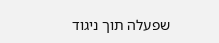שפעלה תוך ניגוד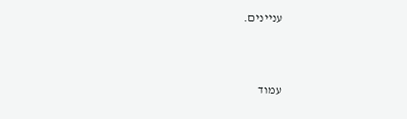עניינים.



עמוד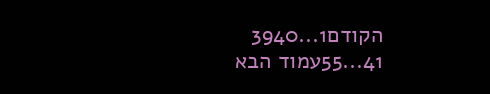הקודם1...3940
41...55עמוד הבא